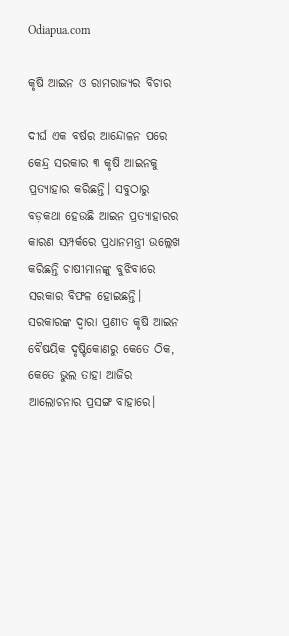Odiapua.com

କୃଷି ଆଇନ ଓ ରାମରାଜ୍ୟର ବିଚାର

ଦୀର୍ଘ ଏକ ବର୍ଷର ଆନ୍ଦୋଳନ ପରେ କେନ୍ଦ୍ର ସରକାର ୩ କୃଷି ଆଇନକୁ ପ୍ରତ୍ୟାହାର କରିଛନ୍ତି। ସବୁଠାରୁ ବଡ଼କଥା ହେଉଛି ଆଇନ ପ୍ରତ୍ୟାହାରର କାରଣ ସମ୍ପର୍କରେ ପ୍ରଧାନମନ୍ତ୍ରୀ ଉଲ୍ଲେଖ କରିଛନ୍ତି ଚାଷୀମାନଙ୍କୁ ବୁଝିବାରେ ସରକାର ବିଫଳ ହୋଇଛନ୍ତି। ସରକାରଙ୍କ ଦ୍ୱାରା ପ୍ରଣୀତ କୃଷି ଆଇନ ବୈଷୟିକ ଦୃଷ୍ଟିକୋଣରୁ କେତେ ଠିକ, କେତେ ଭୁଲ ତାହା ଆଜିର ଆଲୋଚନାର ପ୍ରସଙ୍ଗ ବାହାରେ।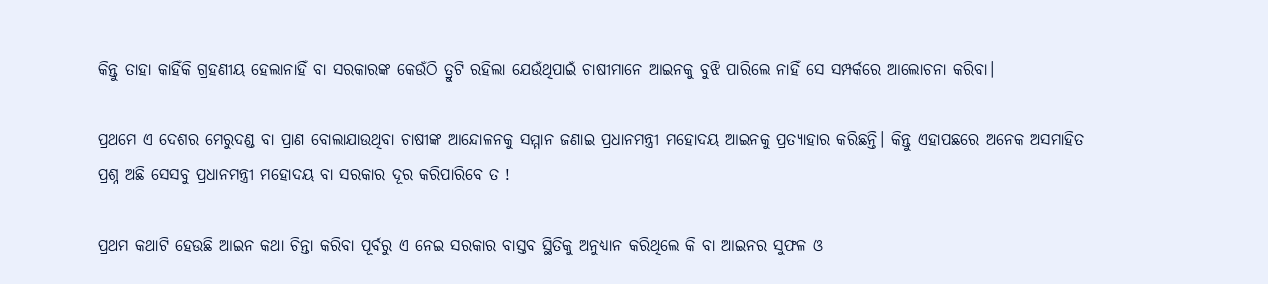କିନ୍ତୁ ତାହା କାହିଁକି ଗ୍ରହଣୀୟ ହେଲାନାହିଁ ବା ସରକାରଙ୍କ କେଉଁଠି ତ୍ରୁଟି ରହିଲା ଯେଉଁଥିପାଇଁ ଚାଷୀମାନେ ଆଇନକୁ ବୁଝି ପାରିଲେ ନାହିଁ ସେ ସମ୍ପର୍କରେ ଆଲୋଚନା କରିବା।

ପ୍ରଥମେ ଏ ଦେଶର ମେରୁଦଣ୍ଡ ବା ପ୍ରାଣ ବୋଲାଯାଉଥିବା ଚାଷୀଙ୍କ ଆନ୍ଦୋଳନକୁ ସମ୍ମାନ ଜଣାଇ ପ୍ରଧାନମନ୍ତ୍ରୀ ମହୋଦୟ ଆଇନକୁ ପ୍ରତ୍ୟାହାର କରିଛନ୍ତି। କିନ୍ତୁ ଏହାପଛରେ ଅନେକ ଅସମାହିତ ପ୍ରଶ୍ନ ଅଛି ସେସବୁ ପ୍ରଧାନମନ୍ତ୍ରୀ ମହୋଦୟ ବା ସରକାର ଦୂର କରିପାରିବେ ତ !

ପ୍ରଥମ କଥାଟି ହେଉଛି ଆଇନ କଥା ଚିନ୍ତା କରିବା ପୂର୍ବରୁ ଏ ନେଇ ସରକାର ବାସ୍ତବ ସ୍ଥିତିକୁ ଅନୁଧ୍ୟାନ କରିଥିଲେ କି ବା ଆଇନର ସୁଫଳ ଓ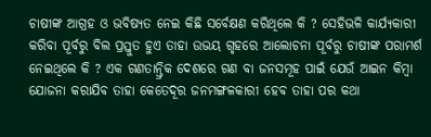ଚାଷୀଙ୍କ ଆଗ୍ରହ ଓ ଭବିଷ୍ୟତ ନେଇ କିଛି ସର୍ବେକ୍ଷଣ କରିଥିଲେ କି ? ସେହିଭଳି କାର୍ଯ୍ୟକାରୀ କରିବା ପୂର୍ବରୁ ବିଲ ପ୍ରସ୍ତୁତ ହୁଏ ତାହା ଉଭୟ ଗୃହରେ ଆଲୋଚନା ପୂର୍ବରୁ ଚାଷୀଙ୍କ ପରାମର୍ଶ ନେଇଥିଲେ କି ? ଏକ ଗଣତାନ୍ତ୍ରିକ ଦେଶରେ ଗଣ ବା ଜନସମୂହ ପାଇଁ ଯେଉଁ ଆଇନ କିମ୍ବା ଯୋଜନା କରାଯିବ ତାହା କେତେଦୂର ଜନମଙ୍ଗଳକାରୀ ହେବ ତାହା ପର କଥା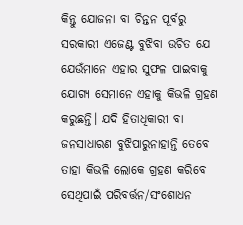କିନ୍ତୁ ଯୋଜନା ବା ଚିନ୍ତନ ପୂର୍ବରୁ ସରକାରୀ ଏଜେଣ୍ଟ ବୁଝିବା ଉଚିତ ଯେ ଯେଉଁମାନେ ଏହାର ସୁଫଳ ପାଇବାକୁ ଯୋଗ୍ୟ ସେମାନେ ଏହାକୁ କିଭଳି ଗ୍ରହଣ କରୁଛନ୍ତି। ଯଦି ହିତାଧିକାରୀ ବା ଜନସାଧାରଣ ବୁଝିପାରୁନାହାନ୍ତି ତେବେ ତାହା କିଭଳି ଲୋକେ ଗ୍ରହଣ କରିବେ ସେଥିପାଇଁ ପରିବର୍ତ୍ତନ/ସଂଶୋଧନ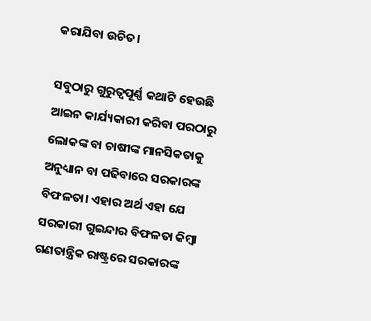କରାଯିବା ଉଚିତ।

ସବୁଠାରୁ ଗୁରୁତ୍ୱପୂର୍ଣ୍ଣ କଥାଟି ହେଉଛି ଆଇନ କାର୍ଯ୍ୟକାରୀ କରିବା ପରଠାରୁ ଲୋକଙ୍କ ବା ଚାଷୀଙ୍କ ମାନସିକତାକୁ ଅନୁଧ୍ୟାନ ବା ପଢିବାରେ ସରକାରଙ୍କ ବିଫଳତା। ଏହାର ଅର୍ଥ ଏହା ଯେ ସରକାରୀ ଗୁଇନ୍ଦାର ବିଫଳତା କିମ୍ବା ଗଣତାନ୍ତ୍ରିକ ରାଷ୍ଟ୍ରରେ ସରକାରଙ୍କ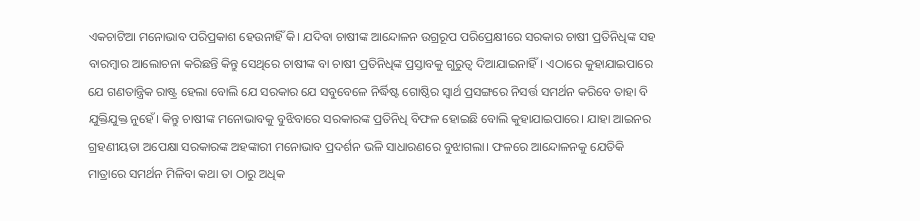ଏକଚାଟିଆ ମନୋଭାବ ପରିପ୍ରକାଶ ହେଉନାହିଁ କି। ଯଦିବା ଚାଷୀଙ୍କ ଆନ୍ଦୋଳନ ଉଗ୍ରରୂପ ପରିପ୍ରେକ୍ଷୀରେ ସରକାର ଚାଷୀ ପ୍ରତିନିଧିଙ୍କ ସହ ବାରମ୍ବାର ଆଲୋଚନା କରିଛନ୍ତି କିନ୍ତୁ ସେଥିରେ ଚାଷୀଙ୍କ ବା ଚାଷୀ ପ୍ରତିନିଧିଙ୍କ ପ୍ରସ୍ତାବକୁ ଗୁରୁତ୍ୱ ଦିଆଯାଇନାହିଁ। ଏଠାରେ କୁହାଯାଇପାରେ ଯେ ଗଣତାନ୍ତ୍ରିକ ରାଷ୍ଟ୍ର ହେଲା ବୋଲି ଯେ ସରକାର ଯେ ସବୁବେଳେ ନିର୍ଦ୍ଧିଷ୍ଟ ଗୋଷ୍ଠିର ସ୍ୱାର୍ଥ ପ୍ରସଙ୍ଗରେ ନିସର୍ତ୍ତ ସମର୍ଥନ କରିବେ ତାହା ବି ଯୁକ୍ତିଯୁକ୍ତ ନୁହେଁ। କିନ୍ତୁ ଚାଷୀଙ୍କ ମନୋଭାବକୁ ବୁଝିବାରେ ସରକାରଙ୍କ ପ୍ରତିନିଧି ବିଫଳ ହୋଇଛି ବୋଲି କୁହାଯାଇପାରେ। ଯାହା ଆଇନର ଗ୍ରହଣୀୟତା ଅପେକ୍ଷା ସରକାରଙ୍କ ଅହଙ୍କାରୀ ମନୋଭାବ ପ୍ରଦର୍ଶନ ଭଳି ସାଧାରଣରେ ବୁଝାଗଲା। ଫଳରେ ଆନ୍ଦୋଳନକୁ ଯେତିକି ମାତ୍ରାରେ ସମର୍ଥନ ମିଳିବା କଥା ତା ଠାରୁ ଅଧିକ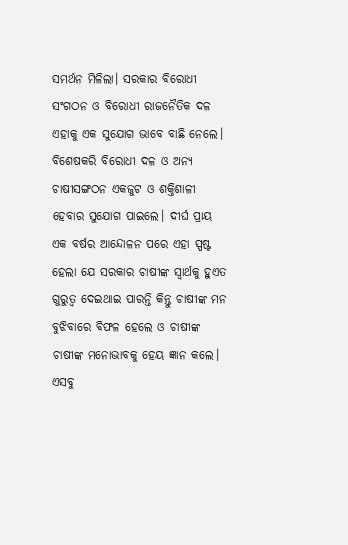ସମର୍ଥନ ମିଳିଲା। ସରକାର ବିରୋଧୀ ସଂଗଠନ ଓ ବିରୋଧୀ ରାଜନୈତିକ ଦଳ ଏହାକୁ ଏକ ସୁଯୋଗ ଭାବେ ବାଛି ନେଲେ। ବିଶେଷକରି ବିରୋଧୀ ଦଳ ଓ ଅନ୍ୟ ଚାଷୀସଙ୍ଗଠନ ଏକଜୁଟ ଓ ଶକ୍ତିଶାଳୀ ହେବାର ସୁଯୋଗ ପାଇଲେ। ଦୀର୍ଘ ପ୍ରାୟ ଏକ ବର୍ଷର ଆନ୍ଦୋଳନ ପରେ ଏହା ସ୍ପଷ୍ଟ ହେଲା ଯେ ସରକାର ଚାଷୀଙ୍କ ସ୍ୱାର୍ଥକୁ ହୁଏତ ଗୁରୁତ୍ୱ ଦେଇଥାଇ ପାରନ୍ତି କିନ୍ତୁ ଚାଷୀଙ୍କ ମନ ବୁଝିବାରେ ବିଫଳ ହେଲେ ଓ ଚାଷୀଙ୍କ ଚାଷୀଙ୍କ ମନୋଭାବକୁ ହେୟ ଜ୍ଞାନ କଲେ। ଏସବୁ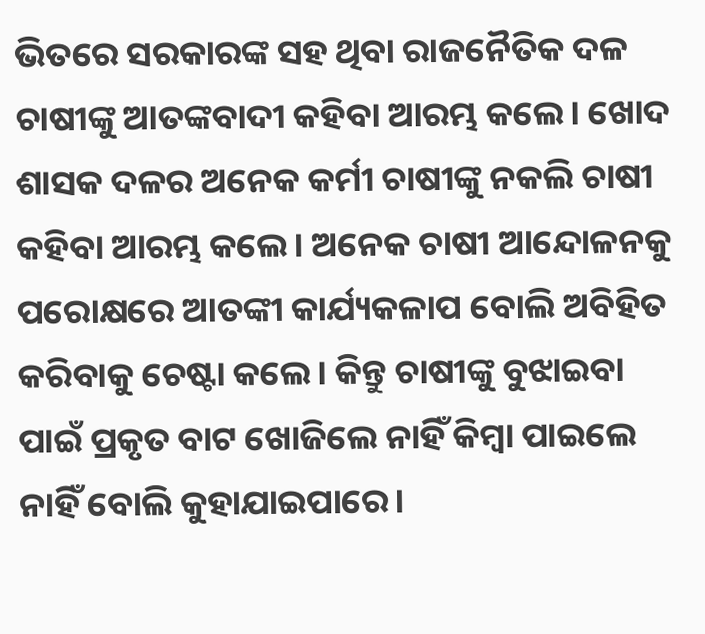ଭିତରେ ସରକାରଙ୍କ ସହ ଥିବା ରାଜନୈତିକ ଦଳ ଚାଷୀଙ୍କୁ ଆତଙ୍କବାଦୀ କହିବା ଆରମ୍ଭ କଲେ। ଖୋଦ ଶାସକ ଦଳର ଅନେକ କର୍ମୀ ଚାଷୀଙ୍କୁ ନକଲି ଚାଷୀ କହିବା ଆରମ୍ଭ କଲେ। ଅନେକ ଚାଷୀ ଆନ୍ଦୋଳନକୁ ପରୋକ୍ଷରେ ଆତଙ୍କୀ କାର୍ଯ୍ୟକଳାପ ବୋଲି ଅବିହିତ କରିବାକୁ ଚେଷ୍ଟା କଲେ। କିନ୍ତୁ ଚାଷୀଙ୍କୁ ବୁଝାଇବା ପାଇଁ ପ୍ରକୃତ ବାଟ ଖୋଜିଲେ ନାହିଁ କିମ୍ବା ପାଇଲେ ନାହିଁ ବୋଲି କୁହାଯାଇପାରେ।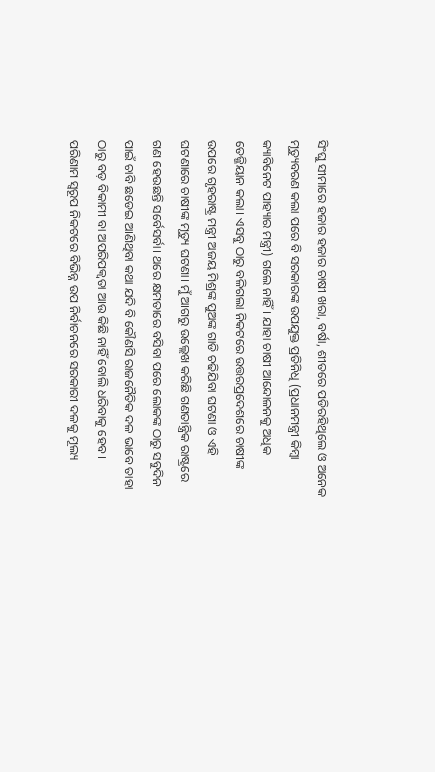ସିଂଘୁ ସୀମାରେ ହଜାର ହଜାର ଚାଷୀ ଖରା, ବର୍ଷା, ଶୀତରେ ପଡିରହିଥିଲେ ଓ ଅନେକ ମୃତ୍ୟୁବରଣ କଲା ପରେ ବି ସରକାରଙ୍କ ଉପଯୁକ୍ତ ପ୍ରତିନିଧି (ପ୍ରଧାନମନ୍ତ୍ରୀ କିମ୍ବା କ୍ୟାବିନେଟ ପାହ୍ୟାର ମନ୍ତ୍ରୀ) ଗଲେ ନାହିଁ। ଯାହା ଚାଷୀ ଆନ୍ଦୋଳନକୁ ଅଧିକ ତେଜ୍ଜିୟାନ କଲା। ଏସବୁ ଠାରୁ ବଳିଗଲା ନିକଟରେ ଉତ୍ତରପ୍ରଦେଶରେ ଚାଷୀଙ୍କ ଉପରେ ଗୃହରାଷ୍ଟ୍ର ମନ୍ତ୍ରୀ ଅଜୟ ମିଶ୍ରଙ୍କ ପୁଅଙ୍କ ଗାଡି ଚଢିଯିବା ଘଟଣା ଓ ଏହି ଘଟଣାରେ ଚାଷୀଙ୍କ ମୃତ୍ୟୁ ଘଟଣା। ମୁଁ ଆଗରୁ ଉଲ୍ଲେଖ କରିଛି ଗଣତାନ୍ତ୍ରିକ ରାଷ୍ଟ୍ରରେ ଗଣ ହେଉଛନ୍ତି ସର୍ବେସର୍ବା। ଥରେ କ୍ଷମତାରେ ବସିବା ପରେ ଲୋକଙ୍କ ଠାରୁ ସବୁଦିନ ପାଇଁ ଚାବି ଛଡେଇ ଆଣିଥିବା କଥା ଯଦି ବି କୌଣସି ରାଜନୈତିକ ଦଳ ଭାବେ ତାହା ଠାରୁ ବଡ଼ ବିକାମୀ ବା ଅପରିପକ୍ଵତା ଆଉ କିଛି ନାହିଁ ବୋଲି ଧରିବାକୁ ହେବ। ପରିଣାମ ସ୍ୱରୂପ ନିକଟରେ ବିଭିନ୍ନ ଉପ ନିର୍ବାଚନରେ ସରକାରୀ ଦଳକୁ ମୂଲ୍ୟ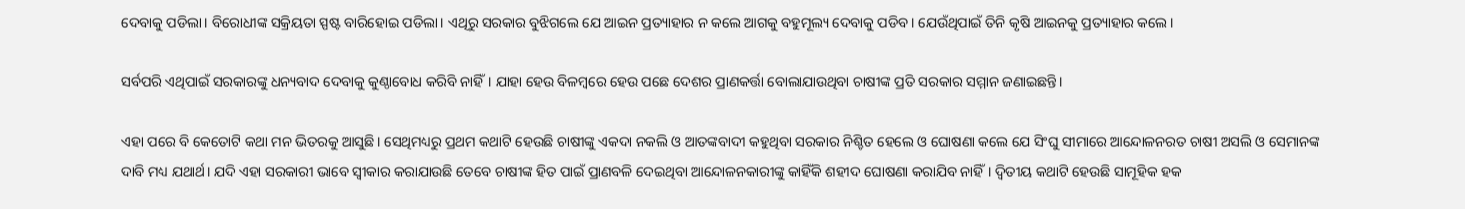ଦେବାକୁ ପଡିଲା। ବିରୋଧୀଙ୍କ ସକ୍ରିୟତା ସ୍ପଷ୍ଟ ବାରିହୋଇ ପଡିଲା। ଏଥିରୁ ସରକାର ବୁଝିଗଲେ ଯେ ଆଇନ ପ୍ରତ୍ୟାହାର ନ କଲେ ଆଗକୁ ବହୁମୂଲ୍ୟ ଦେବାକୁ ପଡିବ। ଯେଉଁଥିପାଇଁ ତିନି କୃଷି ଆଇନକୁ ପ୍ରତ୍ୟାହାର କଲେ।

ସର୍ବପରି ଏଥିପାଇଁ ସରକାରଙ୍କୁ ଧନ୍ୟବାଦ ଦେବାକୁ କୁଣ୍ଠାବୋଧ କରିବି ନାହିଁ। ଯାହା ହେଉ ବିଳମ୍ବରେ ହେଉ ପଛେ ଦେଶର ପ୍ରାଣକର୍ତ୍ତା ବୋଲାଯାଉଥିବା ଚାଷୀଙ୍କ ପ୍ରତି ସରକାର ସମ୍ମାନ ଜଣାଇଛନ୍ତି।

ଏହା ପରେ ବି କେତୋଟି କଥା ମନ ଭିତରକୁ ଆସୁଛି। ସେଥିମଧ୍ୟରୁ ପ୍ରଥମ କଥାଟି ହେଉଛି ଚାଷୀଙ୍କୁ ଏକଦା ନକଲି ଓ ଆତଙ୍କବାଦୀ କହୁଥିବା ସରକାର ନିଶ୍ଚିତ ହେଲେ ଓ ଘୋଷଣା କଲେ ଯେ ସିଂଘୁ ସୀମାରେ ଆନ୍ଦୋଳନରତ ଚାଷୀ ଅସଲି ଓ ସେମାନଙ୍କ ଦାବି ମଧ୍ୟ ଯଥାର୍ଥ। ଯଦି ଏହା ସରକାରୀ ଭାବେ ସ୍ୱୀକାର କରାଯାଉଛି ତେବେ ଚାଷୀଙ୍କ ହିତ ପାଇଁ ପ୍ରାଣବଳି ଦେଇଥିବା ଆନ୍ଦୋଳନକାରୀଙ୍କୁ କାହିଁକି ଶହୀଦ ଘୋଷଣା କରାଯିବ ନାହିଁ। ଦ୍ଵିତୀୟ କଥାଟି ହେଉଛି ସାମୂହିକ ହକ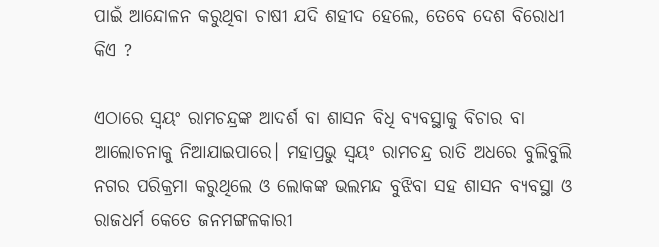ପାଇଁ ଆନ୍ଦୋଳନ କରୁଥିବା ଚାଷୀ ଯଦି ଶହୀଦ ହେଲେ, ତେବେ ଦେଶ ବିରୋଧୀ କିଏ ?

ଏଠାରେ ସ୍ୱୟଂ ରାମଚନ୍ଦ୍ରଙ୍କ ଆଦର୍ଶ ବା ଶାସନ ବିଧି ବ୍ୟବସ୍ଥାକୁ ବିଚାର ବା ଆଲୋଚନାକୁ ନିଆଯାଇପାରେ। ମହାପ୍ରଭୁ ସ୍ୱୟଂ ରାମଚନ୍ଦ୍ର ରାତି ଅଧରେ ବୁଲିବୁଲି ନଗର ପରିକ୍ରମା କରୁଥିଲେ ଓ ଲୋକଙ୍କ ଭଲମନ୍ଦ ବୁଝିବା ସହ ଶାସନ ବ୍ୟବସ୍ଥା ଓ ରାଜଧର୍ମ କେତେ ଜନମଙ୍ଗଳକାରୀ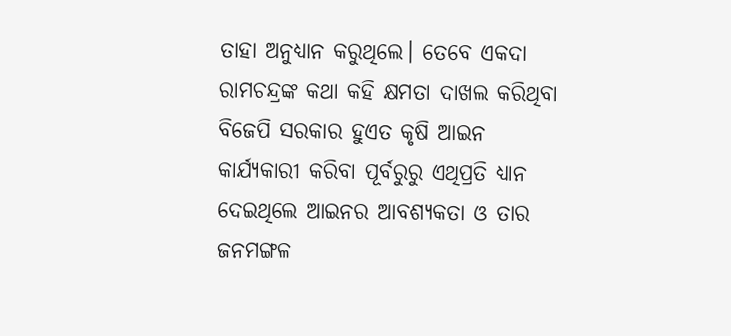ତାହା ଅନୁଧ୍ୟାନ କରୁଥିଲେ। ତେବେ ଏକଦା ରାମଚନ୍ଦ୍ରଙ୍କ କଥା କହି କ୍ଷମତା ଦାଖଲ କରିଥିବା ବିଜେପି ସରକାର ହୁଏତ କୃଷି ଆଇନ କାର୍ଯ୍ୟକାରୀ କରିବା ପୂର୍ବରୁରୁ ଏଥିପ୍ରତି ଧ୍ୟାନ ଦେଇଥିଲେ ଆଇନର ଆବଶ୍ୟକତା ଓ ତାର ଜନମଙ୍ଗଳ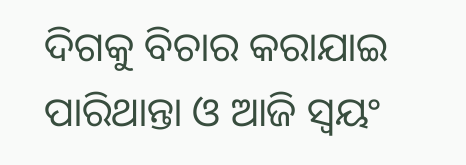ଦିଗକୁ ବିଚାର କରାଯାଇ ପାରିଥାନ୍ତା ଓ ଆଜି ସ୍ୱୟଂ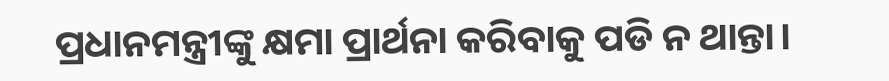ପ୍ରଧାନମନ୍ତ୍ରୀଙ୍କୁ କ୍ଷମା ପ୍ରାର୍ଥନା କରିବାକୁ ପଡି ନ ଥାନ୍ତା।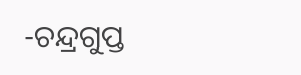-ଚନ୍ଦ୍ରଗୁପ୍ତ